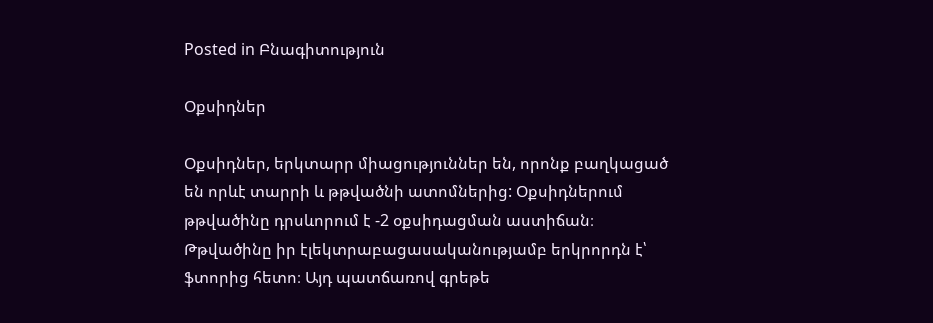Posted in Բնագիտություն

Օքսիդներ

Օքսիդներ, երկտարր միացություններ են, որոնք բաղկացած են որևէ տարրի և թթվածնի ատոմներից: Օքսիդներում թթվածինը դրսևորում է -2 օքսիդացման աստիճան։ Թթվածինը իր էլեկտրաբացասականությամբ երկրորդն է՝ ֆտորից հետո։ Այդ պատճառով գրեթե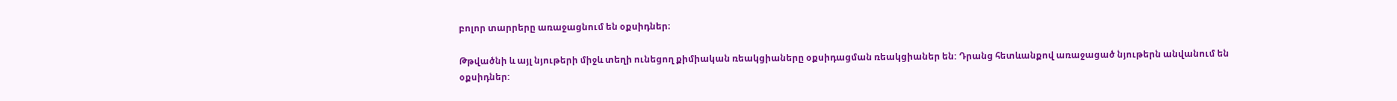բոլոր տարրերը առաջացնում են օքսիդներ։

Թթվածնի և այլ նյութերի միջև տեղի ունեցող քիմիական ռեակցիաները օքսիդացման ռեակցիաներ են: Դրանց հետևանքով առաջացած նյութերն անվանում են օքսիդներ: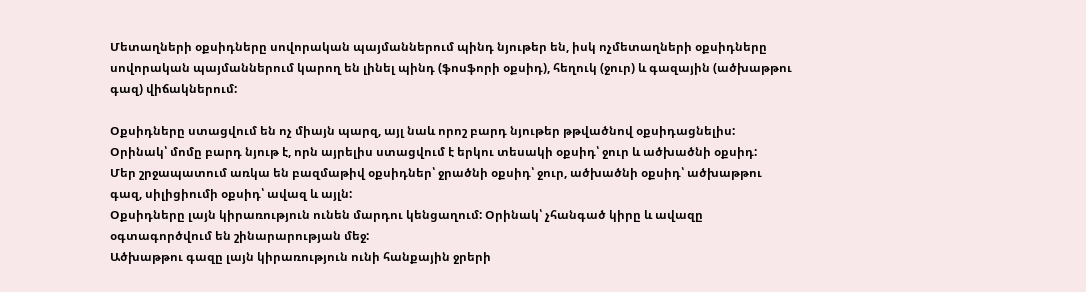Մետաղների օքսիդները սովորական պայմաններում պինդ նյութեր են, իսկ ոչմետաղների օքսիդները սովորական պայմաններում կարող են լինել պինդ (ֆոսֆորի օքսիդ), հեղուկ (ջուր) և գազային (ածխաթթու գազ) վիճակներում:

Օքսիդները ստացվում են ոչ միայն պարզ, այլ նաև որոշ բարդ նյութեր թթվածնով օքսիդացնելիս: Օրինակ՝ մոմը բարդ նյութ է, որն այրելիս ստացվում է երկու տեսակի օքսիդ՝ ջուր և ածխածնի օքսիդ:
Մեր շրջապատում առկա են բազմաթիվ օքսիդներ՝ ջրածնի օքսիդ՝ ջուր, ածխածնի օքսիդ՝ ածխաթթու գազ, սիլիցիումի օքսիդ՝ ավազ և այլն:
Օքսիդները լայն կիրառություն ունեն մարդու կենցաղում: Օրինակ՝ չհանգած կիրը և ավազը օգտագործվում են շինարարության մեջ:
Ածխաթթու գազը լայն կիրառություն ունի հանքային ջրերի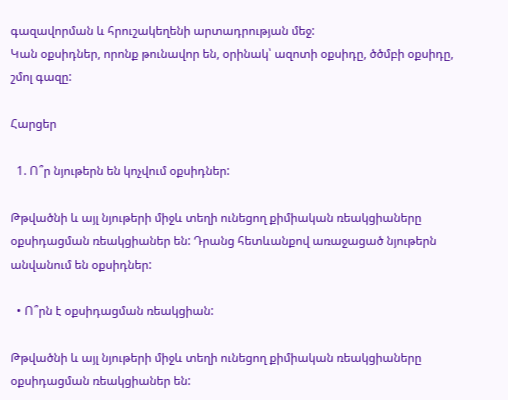գազավորման և հրուշակեղենի արտադրության մեջ:
Կան օքսիդներ, որոնք թունավոր են, օրինակ՝ ազոտի օքսիդը, ծծմբի օքսիդը, շմոլ գազը:

Հարցեր

  1. Ո՞ր նյութերն են կոչվում օքսիդներ:

Թթվածնի և այլ նյութերի միջև տեղի ունեցող քիմիական ռեակցիաները օքսիդացման ռեակցիաներ են: Դրանց հետևանքով առաջացած նյութերն անվանում են օքսիդներ:

  • Ո՞րն է օքսիդացման ռեակցիան:

Թթվածնի և այլ նյութերի միջև տեղի ունեցող քիմիական ռեակցիաները օքսիդացման ռեակցիաներ են: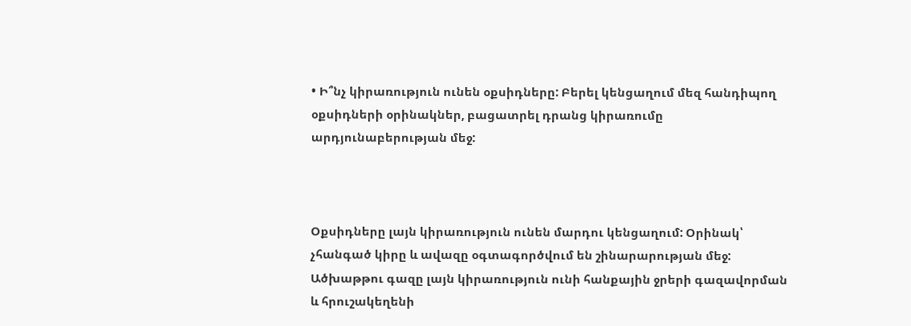• Ի՞նչ կիրառություն ունեն օքսիդները: Բերել կենցաղում մեզ հանդիպող օքսիդների օրինակներ, բացատրել դրանց կիրառումը արդյունաբերության մեջ:



Օքսիդները լայն կիրառություն ունեն մարդու կենցաղում: Օրինակ՝ չհանգած կիրը և ավազը օգտագործվում են շինարարության մեջ:
Ածխաթթու գազը լայն կիրառություն ունի հանքային ջրերի գազավորման և հրուշակեղենի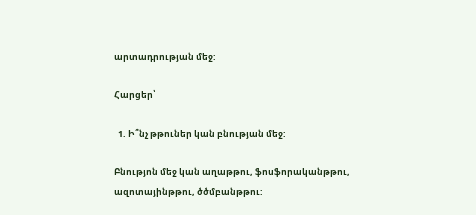արտադրության մեջ:

Հարցեր՝

  1. Ի՞նչ թթուներ կան բնության մեջ:

Բնությոն մեջ կան աղաթթու, ֆոսֆորականթթու, ազոտայինթթու, ծծմբանթթու: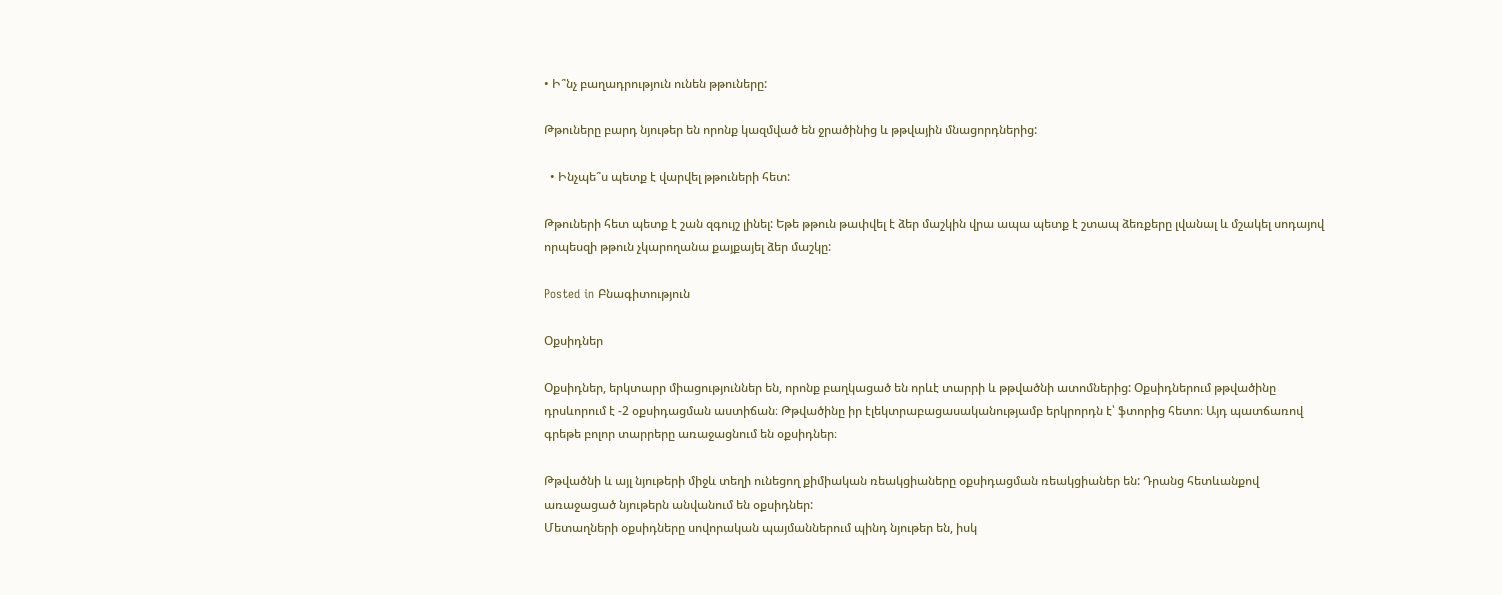• Ի՞նչ բաղադրություն ունեն թթուները:

Թթուները բարդ նյութեր են որոնք կազմված են ջրածինից և թթվային մնացորդներից:

  • Ինչպե՞ս պետք է վարվել թթուների հետ:

Թթուների հետ պետք է շան զգույշ լինել: Եթե թթուն թափվել է ձեր մաշկին վրա ապա պետք է շտապ ձեռքերը լվանալ և մշակել սոդայով որպեսզի թթուն չկարողանա քայքայել ձեր մաշկը:

Posted in Բնագիտություն

Օքսիդներ

Օքսիդներ, երկտարր միացություններ են, որոնք բաղկացած են որևէ տարրի և թթվածնի ատոմներից: Օքսիդներում թթվածինը դրսևորում է -2 օքսիդացման աստիճան։ Թթվածինը իր էլեկտրաբացասականությամբ երկրորդն է՝ ֆտորից հետո։ Այդ պատճառով գրեթե բոլոր տարրերը առաջացնում են օքսիդներ։

Թթվածնի և այլ նյութերի միջև տեղի ունեցող քիմիական ռեակցիաները օքսիդացման ռեակցիաներ են: Դրանց հետևանքով առաջացած նյութերն անվանում են օքսիդներ:
Մետաղների օքսիդները սովորական պայմաններում պինդ նյութեր են, իսկ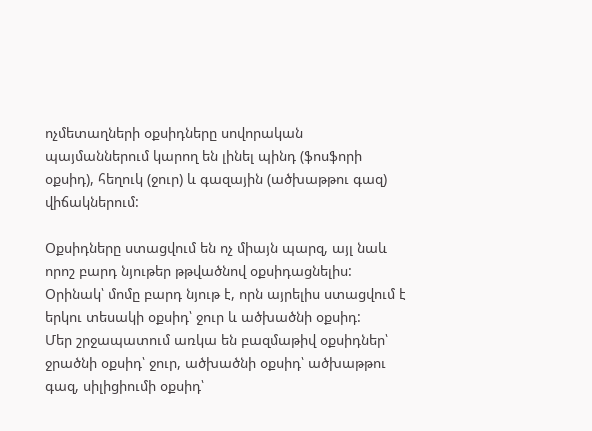ոչմետաղների օքսիդները սովորական պայմաններում կարող են լինել պինդ (ֆոսֆորի օքսիդ), հեղուկ (ջուր) և գազային (ածխաթթու գազ) վիճակներում:

Օքսիդները ստացվում են ոչ միայն պարզ, այլ նաև որոշ բարդ նյութեր թթվածնով օքսիդացնելիս: Օրինակ՝ մոմը բարդ նյութ է, որն այրելիս ստացվում է երկու տեսակի օքսիդ՝ ջուր և ածխածնի օքսիդ:
Մեր շրջապատում առկա են բազմաթիվ օքսիդներ՝ ջրածնի օքսիդ՝ ջուր, ածխածնի օքսիդ՝ ածխաթթու գազ, սիլիցիումի օքսիդ՝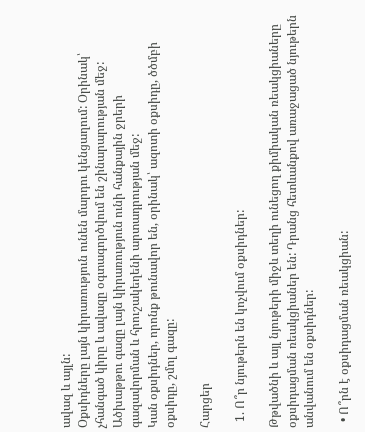ավազ և այլն:
Օքսիդները լայն կիրառություն ունեն մարդու կենցաղում: Օրինակ՝ չհանգած կիրը և ավազը օգտագործվում են շինարարության մեջ:
Ածխաթթու գազը լայն կիրառություն ունի հանքային ջրերի գազավորման և հրուշակեղենի արտադրության մեջ:
Կան օքսիդներ, որոնք թունավոր են, օրինակ՝ ազոտի օքսիդը, ծծմբի օքսիդը, շմոլ գազը:

Հարցեր

  1. Ո՞ր նյութերն են կոչվում օքսիդներ:

Թթվածնի և այլ նյութերի միջև տեղի ունեցող քիմիական ռեակցիաները օքսիդացման ռեակցիաներ են: Դրանց հետևանքով առաջացած նյութերն անվանում են օքսիդներ:

  • Ո՞րն է օքսիդացման ռեակցիան: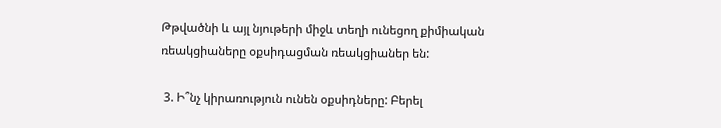Թթվածնի և այլ նյութերի միջև տեղի ունեցող քիմիական ռեակցիաները օքսիդացման ռեակցիաներ են:

 3. Ի՞նչ կիրառություն ունեն օքսիդները: Բերել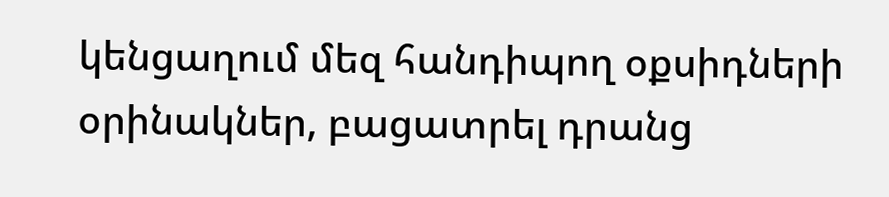կենցաղում մեզ հանդիպող օքսիդների օրինակներ, բացատրել դրանց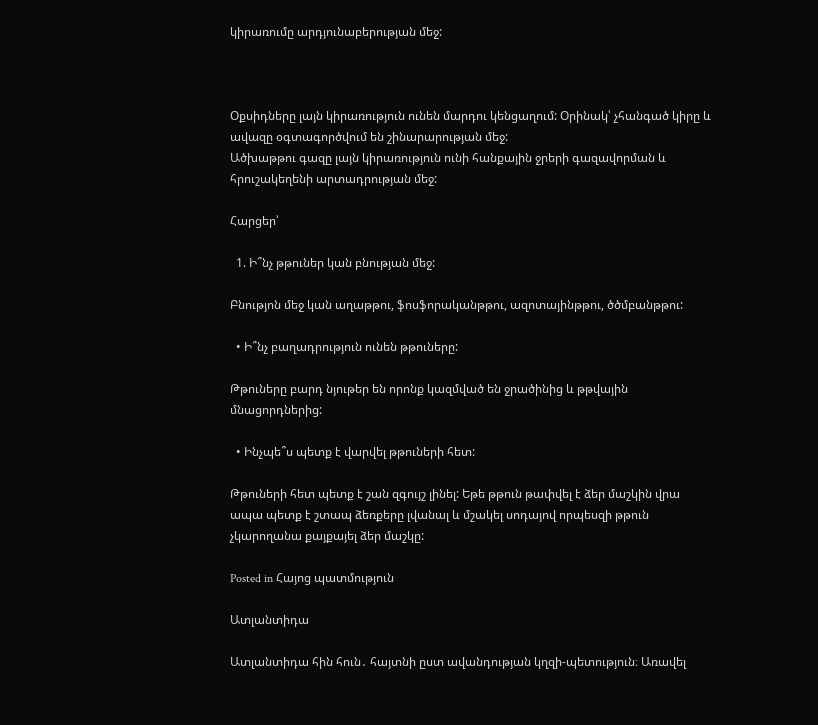կիրառումը արդյունաբերության մեջ:



Օքսիդները լայն կիրառություն ունեն մարդու կենցաղում: Օրինակ՝ չհանգած կիրը և ավազը օգտագործվում են շինարարության մեջ:
Ածխաթթու գազը լայն կիրառություն ունի հանքային ջրերի գազավորման և հրուշակեղենի արտադրության մեջ:

Հարցեր՝

  1. Ի՞նչ թթուներ կան բնության մեջ:

Բնությոն մեջ կան աղաթթու, ֆոսֆորականթթու, ազոտայինթթու, ծծմբանթթու:

  • Ի՞նչ բաղադրություն ունեն թթուները:

Թթուները բարդ նյութեր են որոնք կազմված են ջրածինից և թթվային մնացորդներից:

  • Ինչպե՞ս պետք է վարվել թթուների հետ:

Թթուների հետ պետք է շան զգույշ լինել: Եթե թթուն թափվել է ձեր մաշկին վրա ապա պետք է շտապ ձեռքերը լվանալ և մշակել սոդայով որպեսզի թթուն չկարողանա քայքայել ձեր մաշկը:

Posted in Հայոց պատմություն

Ատլանտիդա

Ատլանտիդա հին հուն․ հայտնի ըստ ավանդության կղզի-պետություն։ Առավել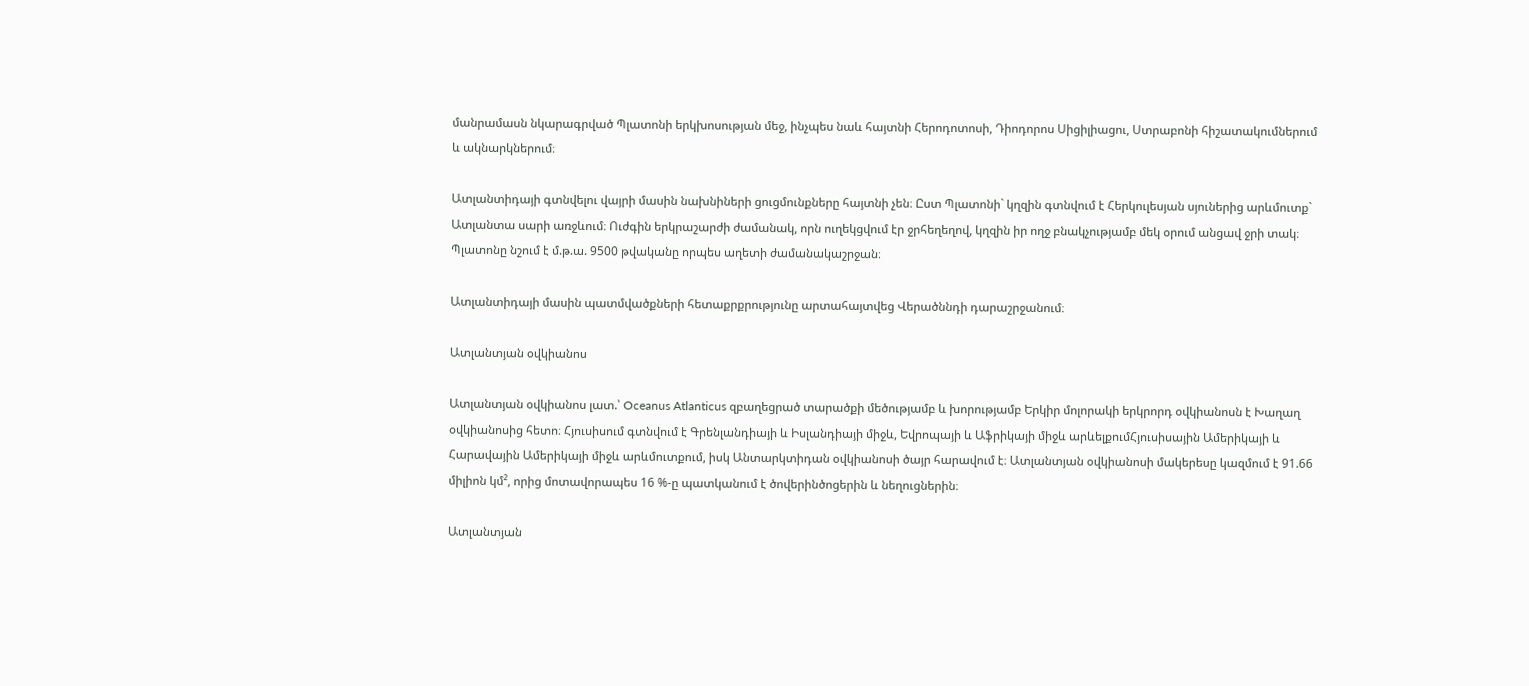մանրամասն նկարագրված Պլատոնի երկխոսության մեջ, ինչպես նաև հայտնի Հերոդոտոսի, Դիոդորոս Սիցիլիացու, Ստրաբոնի հիշատակումներում և ակնարկներում։

Ատլանտիդայի գտնվելու վայրի մասին նախնիների ցուցմունքները հայտնի չեն։ Ըստ Պլատոնի` կղզին գտնվում է Հերկուլեսյան սյուներից արևմուտք` Ատլանտա սարի առջևում։ Ուժգին երկրաշարժի ժամանակ, որն ուղեկցվում էր ջրհեղեղով, կղզին իր ողջ բնակչությամբ մեկ օրում անցավ ջրի տակ։ Պլատոնը նշում է մ.թ.ա. 9500 թվականը որպես աղետի ժամանակաշրջան։

Ատլանտիդայի մասին պատմվածքների հետաքրքրությունը արտահայտվեց Վերածննդի դարաշրջանում։

Ատլանտյան օվկիանոս

Ատլանտյան օվկիանոս լատ.՝ Oceanus Atlanticus զբաղեցրած տարածքի մեծությամբ և խորությամբ Երկիր մոլորակի երկրորդ օվկիանոսն է Խաղաղ օվկիանոսից հետո։ Հյուսիսում գտնվում է Գրենլանդիայի և Իսլանդիայի միջև, Եվրոպայի և Աֆրիկայի միջև արևելքումՀյուսիսային Ամերիկայի և Հարավային Ամերիկայի միջև արևմուտքում, իսկ Անտարկտիդան օվկիանոսի ծայր հարավում է։ Ատլանտյան օվկիանոսի մակերեսը կազմում է 91.66 միլիոն կմ², որից մոտավորապես 16 %-ը պատկանում է ծովերինծոցերին և նեղուցներին։

Ատլանտյան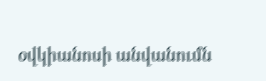օվկիանոսի անվանումն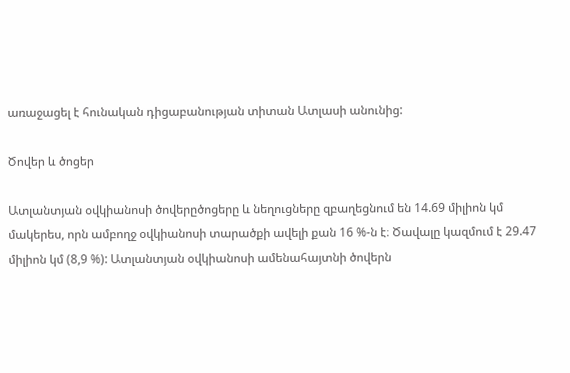առաջացել է հունական դիցաբանության տիտան Ատլասի անունից:

Ծովեր և ծոցեր

Ատլանտյան օվկիանոսի ծովերըծոցերը և նեղուցները զբաղեցնում են 14.69 միլիոն կմ մակերես, որն ամբողջ օվկիանոսի տարածքի ավելի քան 16 %-ն է։ Ծավալը կազմում է 29.47 միլիոն կմ (8,9 %): Ատլանտյան օվկիանոսի ամենահայտնի ծովերն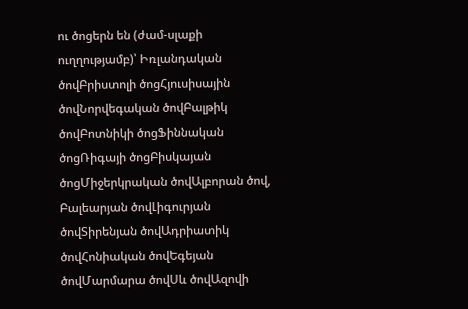ու ծոցերն են (ժամ-սլաքի ուղղությամբ)՝ Իռլանդական ծովԲրիստոլի ծոցՀյուսիսային ծովՆորվեգական ծովԲալթիկ ծովԲոտնիկի ծոցՖիննական ծոցՌիգայի ծոցԲիսկայան ծոցՄիջերկրական ծովԱլբորան ծով, Բալեարյան ծովԼիգուրյան ծովՏիրենյան ծովԱդրիատիկ ծովՀոնիական ծովԵգեյան ծովՄարմարա ծովՍև ծովԱզովի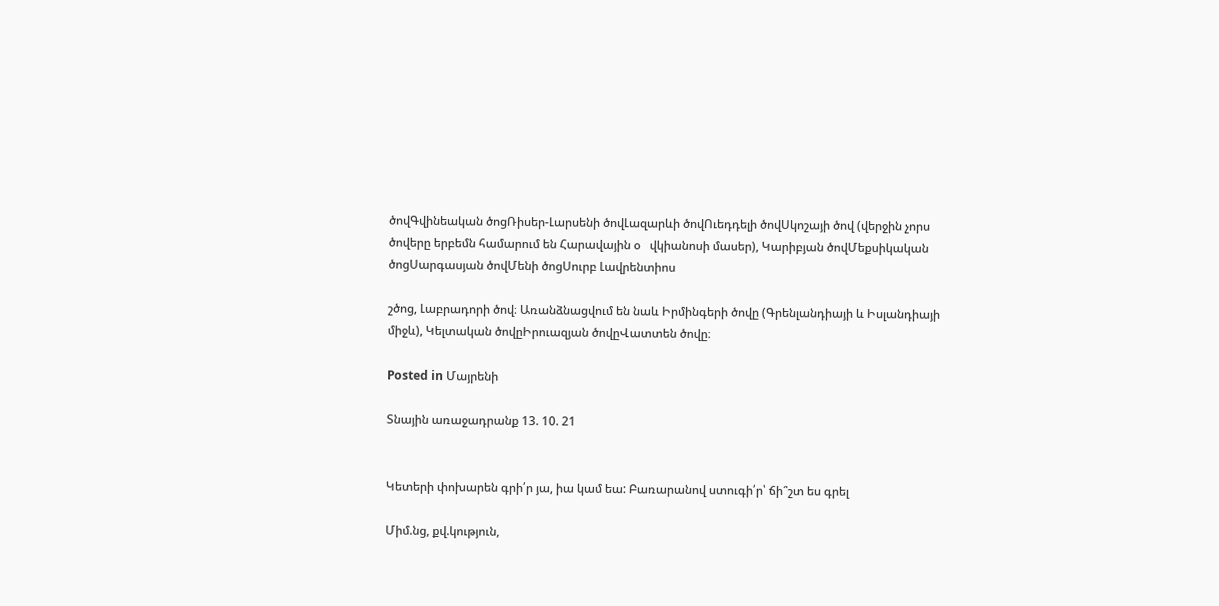ծովԳվինեական ծոցՌիսեր-Լարսենի ծովԼազարևի ծովՈւեդդելի ծովՍկոշայի ծով (վերջին չորս ծովերը երբեմն համարում են Հարավային օ   վկիանոսի մասեր), Կարիբյան ծովՄեքսիկական ծոցՍարգասյան ծովՄենի ծոցՍուրբ Լավրենտիոս

շծոց, Լաբրադորի ծով։ Առանձնացվում են նաև Իրմինգերի ծովը (Գրենլանդիայի և Իսլանդիայի միջև), Կելտական ծովըԻրուազյան ծովըՎատտեն ծովը։

Posted in Մայրենի

Տնային առաջադրանք 13. 10. 21


Կետերի փոխարեն գրի՛ր յա, իա կամ եա: Բառարանով ստուգի՛ր՝ ճի՞շտ ես գրել

Միմ.նց, քվ.կություն,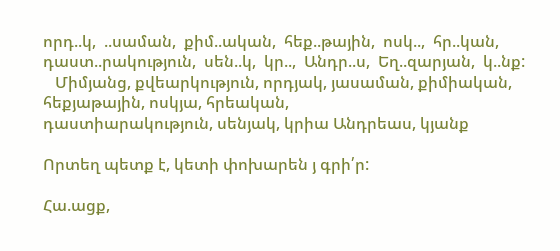որդ..կ,  ..սաման,  քիմ..ական,  հեք..թային,  ոսկ..,  հր..կան,  դաստ..րակություն,  սեն..կ,  կր..,  Անդր..ս,  Եղ..զարյան,  կ..նք:
   Միմյանց, քվեարկություն, որդյակ, յասաման, քիմիական, հեքյաթային, ոսկյա, հրեական,
դաստիարակություն, սենյակ, կրիա Անդրեաս, կյանք

Որտեղ պետք է, կետի փոխարեն յ գրի՛ր:

Հա.ացք,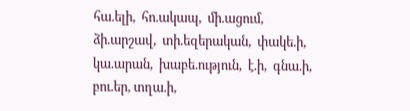հա.ելի,  հո.ակապ,  մի.ացում,  ձի.արշավ,  տի.եզերական,  փակե.ի,  կա.արան,  խաբե.ություն,  է.ի,  գնա.ի,  բու.եր, տղա.ի,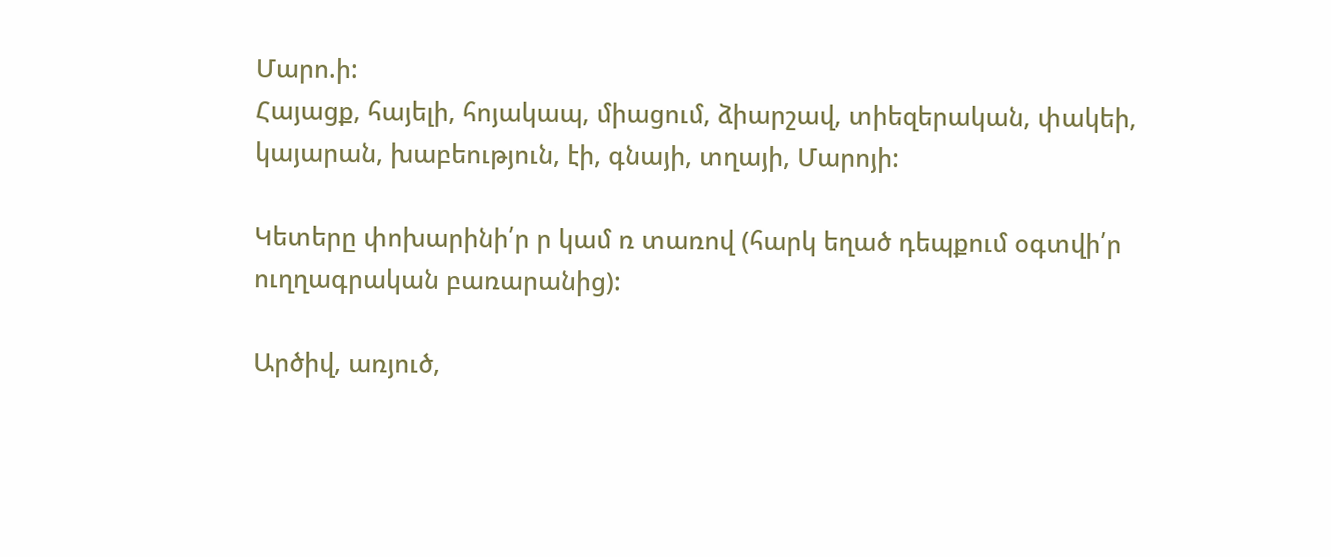Մարո.ի:
Հայացք, հայելի, հոյակապ, միացում, ձիարշավ, տիեզերական, փակեի, կայարան, խաբեություն, էի, գնայի, տղայի, Մարոյի:

Կետերը փոխարինի՛ր ր կամ ռ տառով (հարկ եղած դեպքում օգտվի՛ր ուղղագրական բառարանից):

Արծիվ, առյուծ,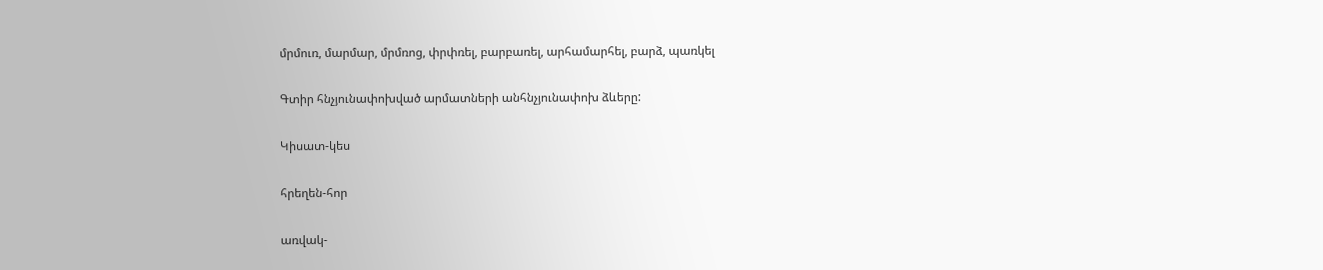մրմուռ, մարմար, մրմռոց, փրփռել, բարբառել, արհամարհել, բարձ, պառկել

Գտիր հնչյունափոխված արմատների անհնչյունափոխ ձևերը:

Կիսատ-կես

հրեղեն-հոր

առվակ-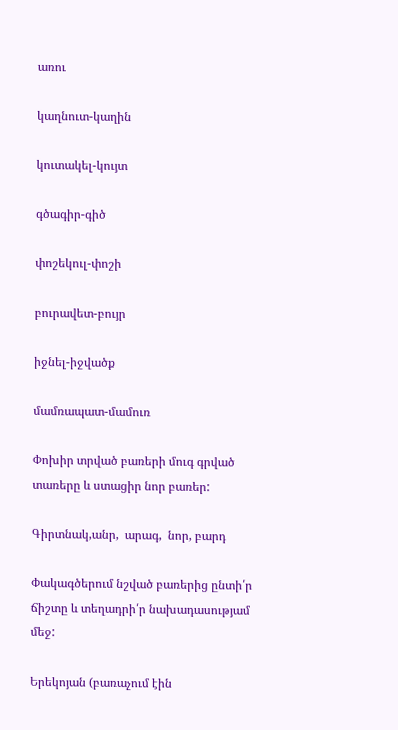առու

կաղնուտ-կաղին

կուտակել-կույտ

գծագիր-գիծ

փոշեկուլ-փոշի

բուրավետ-բույր

իջնել-իջվածք

մամռապատ-մամուռ

Փոխիր տրված բառերի մուգ գրված տառերը և ստացիր նոր բառեր:

Գիրտնակ,անր,  արագ,  նոր, բարդ

Փակագծերում նշված բառերից ընտի՛ր ճիշտը և տեղադրի՛ր նախադասությամ մեջ:

Երեկոյան (բառաչում էին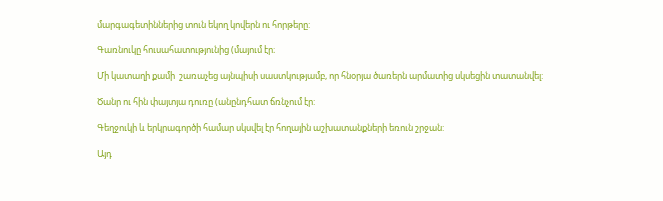մարգագետիններից տուն եկող կովերն ու հորթերը:

Գառնուկը հուսահատությունից (մայում էր։

Մի կատաղի քամի  շառաչեց այնպիսի սաստկությամբ, որ հնօրյա ծառերն արմատից սկսեցին տատանվել:

Ծանր ու հին փայտյա դուռը (անընդհատ ճռնչում էր:

Գեղջուկի և երկրագործի համար սկսվել էր հողային աշխատանքների եռուն շրջան:

Այդ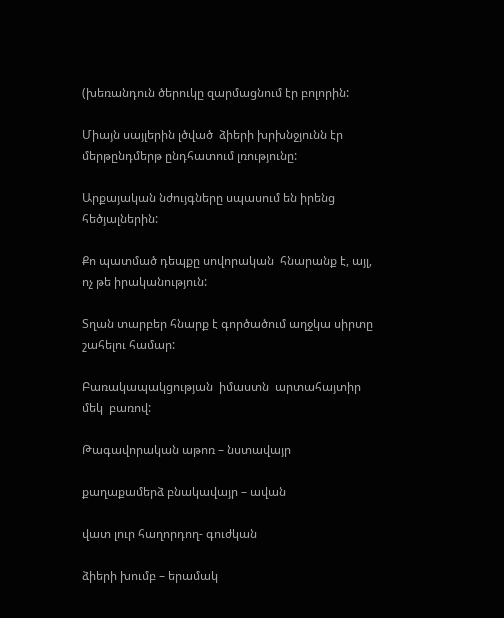(խեռանդուն ծերուկը զարմացնում էր բոլորին:

Միայն սայլերին լծված  ձիերի խրխնջյունն էր մերթընդմերթ ընդհատում լռությունը:

Արքայական նժույգները սպասում են իրենց հեծյալներին:

Քո պատմած դեպքը սովորական  հնարանք է, այլ, ոչ թե իրականություն:

Տղան տարբեր հնարք է գործածում աղջկա սիրտը շահելու համար:

Բառակապակցության  իմաստն  արտահայտիր  մեկ  բառով:

Թագավորական աթոռ – նստավայր

քաղաքամերձ բնակավայր – ավան

վատ լուր հաղորդող- գուժկան

ձիերի խումբ – երամակ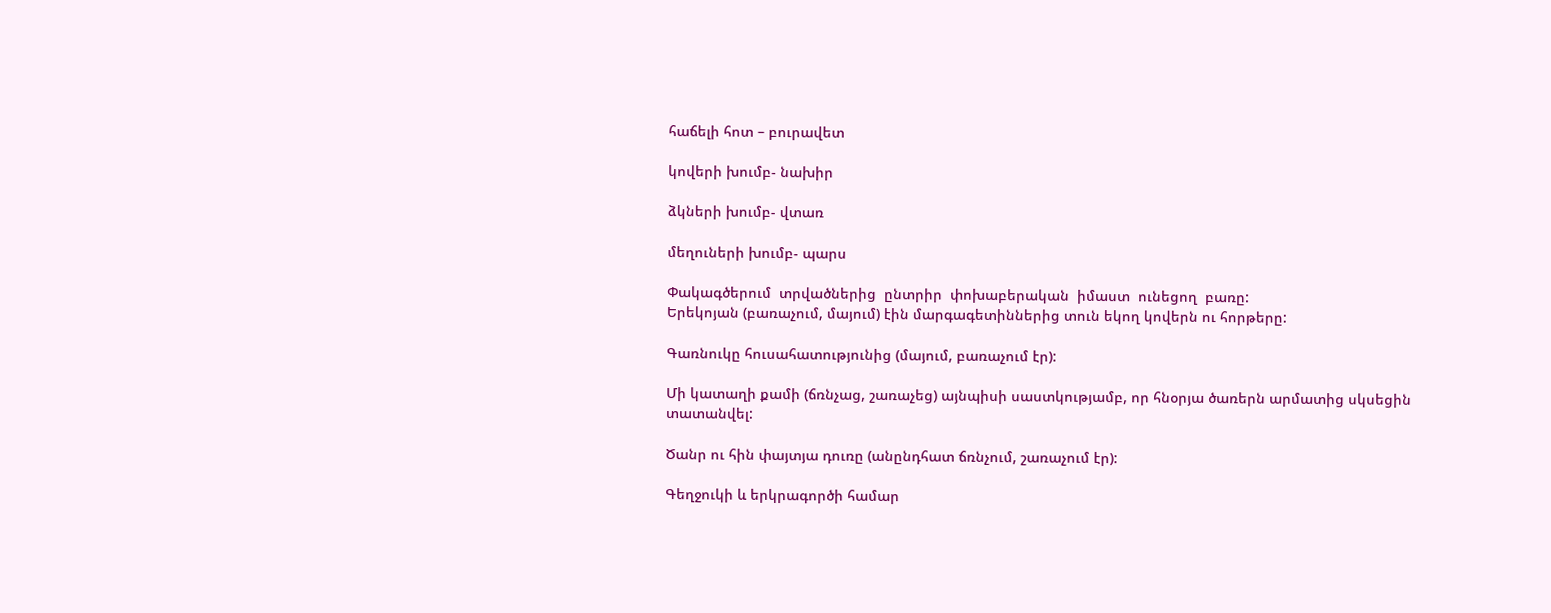հաճելի հոտ – բուրավետ

կովերի խումբ- նախիր

ձկների խումբ- վտառ

մեղուների խումբ- պարս

Փակագծերում  տրվածներից  ընտրիր  փոխաբերական  իմաստ  ունեցող  բառը:
Երեկոյան (բառաչում, մայում) էին մարգագետիններից տուն եկող կովերն ու հորթերը:

Գառնուկը հուսահատությունից (մայում, բառաչում էր):

Մի կատաղի քամի (ճռնչաց, շառաչեց) այնպիսի սաստկությամբ, որ հնօրյա ծառերն արմատից սկսեցին տատանվել:

Ծանր ու հին փայտյա դուռը (անընդհատ ճռնչում, շառաչում էր):

Գեղջուկի և երկրագործի համար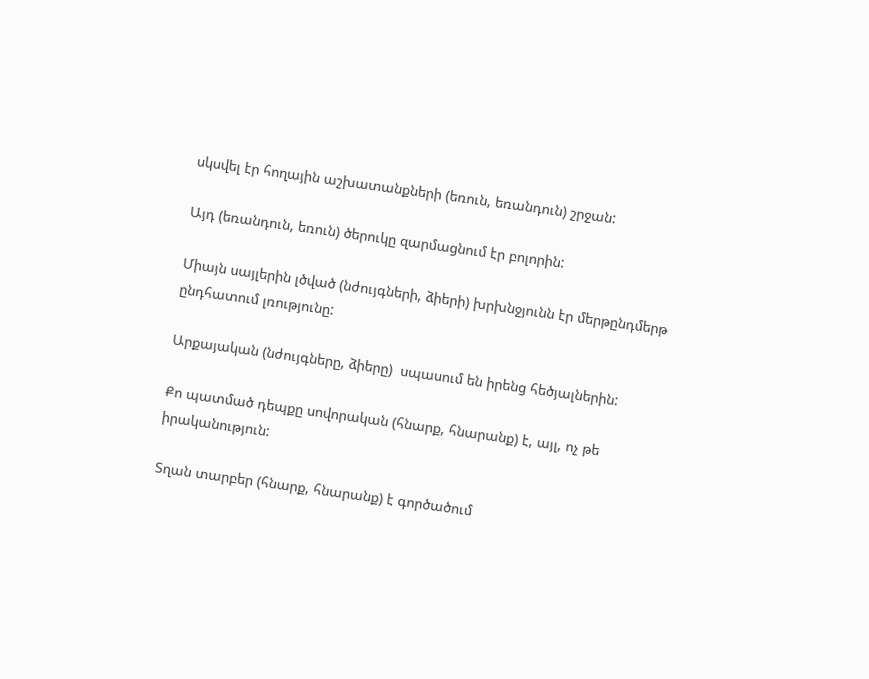սկսվել էր հողային աշխատանքների (եռուն, եռանդուն) շրջան:

Այդ (եռանդուն, եռուն) ծերուկը զարմացնում էր բոլորին:

Միայն սայլերին լծված (նժույգների, ձիերի) խրխնջյունն էր մերթընդմերթ ընդհատում լռությունը:

Արքայական (նժույգները, ձիերը)  սպասում են իրենց հեծյալներին:

Քո պատմած դեպքը սովորական (հնարք, հնարանք) է, այլ, ոչ թե իրականություն:

Տղան տարբեր (հնարք, հնարանք) է գործածում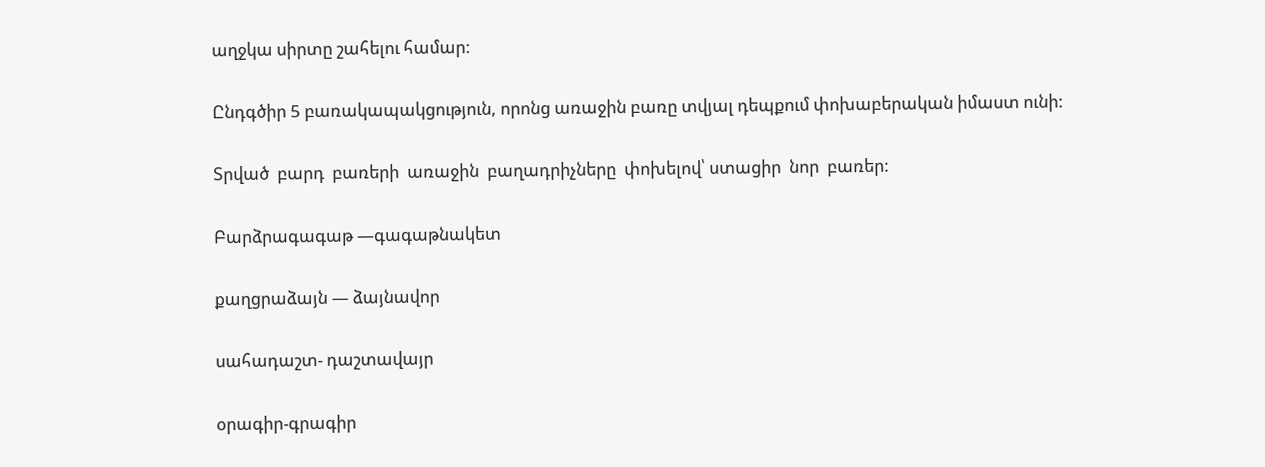աղջկա սիրտը շահելու համար:

Ընդգծիր 5 բառակապակցություն, որոնց առաջին բառը տվյալ դեպքում փոխաբերական իմաստ ունի:

Տրված  բարդ  բառերի  առաջին  բաղադրիչները  փոխելով՝ ստացիր  նոր  բառեր:

Բարձրագագաթ —գագաթնակետ

քաղցրաձայն — ձայնավոր

սահադաշտ- դաշտավայր

օրագիր-գրագիր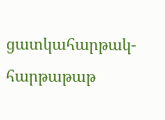ցատկահարթակ- հարթաթաթ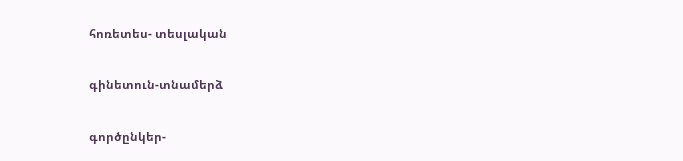հոռետես- տեսլական

գինետուն-տնամերձ

գործընկեր-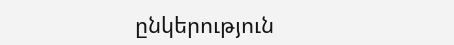ընկերություն